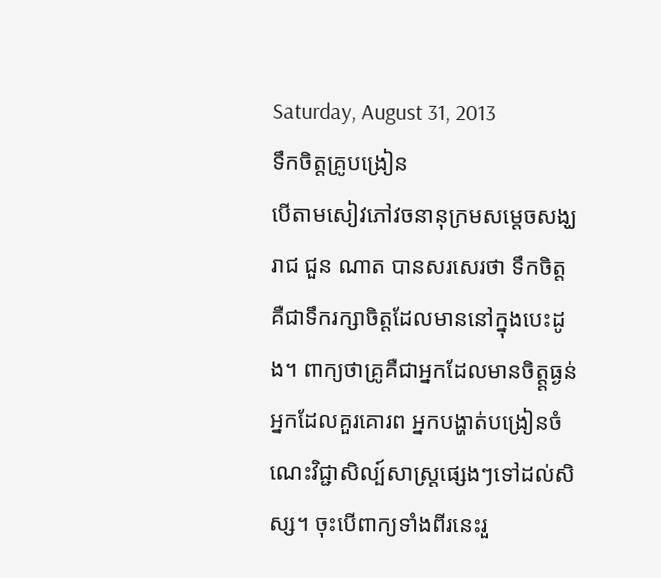Saturday, August 31, 2013
ទឹកចិត្ដគ្រូបង្រៀន
បើតាមសៀវភៅវចនានុក្រមសម្ដេចសង្ឃរាជ ជួន ណាត បានសរសេរថា ទឹកចិត្ដគឺជាទឹករក្សាចិត្ដដែលមាននៅក្នុងបេះដូង។ ពាក្យថាគ្រូគឺជាអ្នកដែលមានចិត្ដ្ដធ្ងន់ អ្នកដែលគួរគោរព អ្នកបង្ហាត់បង្រៀនចំណេះវិជ្ជាសិល្ប៍សាស្ដ្រផ្សេងៗទៅដល់សិស្ស។ ចុះបើពាក្យទាំងពីរនេះរួ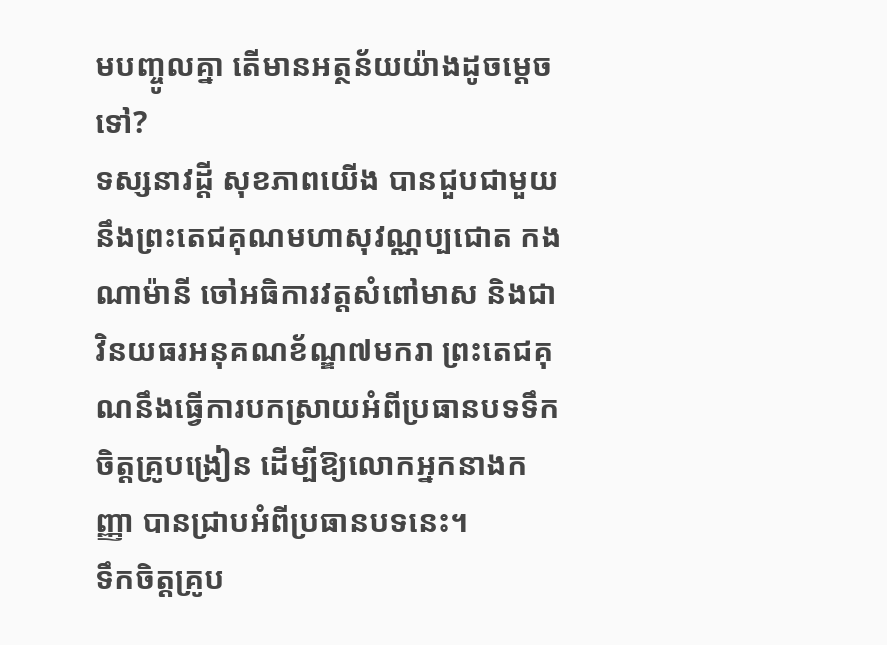មបញ្ចូលគ្នា តើមានអត្ថន័យយ៉ាងដូចម្ដេចទៅ?
ទស្សនាវដ្ដី សុខភាពយើង បានជួបជាមួយនឹងព្រះតេជគុណមហាសុវណ្ណប្បជោត កង ណាម៉ានី ចៅអធិការវត្ដសំពៅមាស និងជាវិនយធរអនុគណខ័ណ្ឌ៧មករា ព្រះតេជគុណនឹងធ្វើការបកស្រាយអំពីប្រធានបទទឹកចិត្ដគ្រូបង្រៀន ដើម្បីឱ្យលោកអ្នកនាងកញ្ញា បានជ្រាបអំពីប្រធានបទនេះ។
ទឹកចិត្ដគ្រូប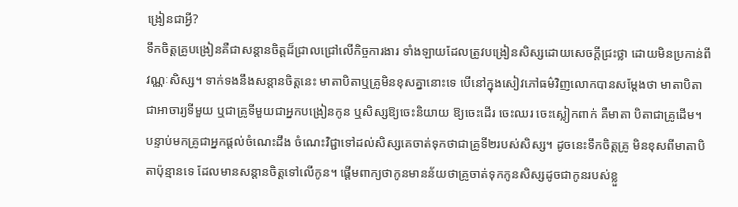ង្រៀនជាអ្វី?
ទឹកចិត្ដគ្រូបង្រៀនគឺជាសន្ដានចិត្ដដ៏ជ្រាលជ្រៅលើកិច្ចការងារ ទាំងឡាយដែលត្រូវបង្រៀនសិស្សដោយសេចក្ដីជ្រះថ្លា ដោយមិនប្រកាន់ពីវណ្ណៈសិស្ស។ ទាក់ទងនឹងសន្ដានចិត្ដនេះ មាតាបិតាឬគ្រូមិនខុសគ្នានោះទេ បើនៅក្នុងសៀវភៅធម៌វិញលោកបានសម្ដែងថា មាតាបិតាជាអាចារ្យទីមួយ ឬជាគ្រូទីមួយជាអ្នកបង្រៀនកូន ឬសិស្សឱ្យចេះនិយាយ ឱ្យចេះដើរ ចេះឈរ ចេះស្លៀកពាក់ គឺមាតា បិតាជាគ្រូដើម។ បន្ទាប់មកគ្រូជាអ្នកផ្ដល់ចំណេះដឹង ចំណេះវិជ្ជាទៅដល់សិស្សគេចាត់ទុកថាជាគ្រូទី២របស់សិស្ស។ ដូចនេះទឹកចិត្ដគ្រូ មិនខុសពីមាតាបិតាប៉ុន្មានទេ ដែលមានសន្ដានចិត្ដទៅលើកូន។ ផ្ដើមពាក្យថាកូនមានន័យថាគ្រូចាត់ទុកកូនសិស្សដូចជាកូនរបស់ខ្លួ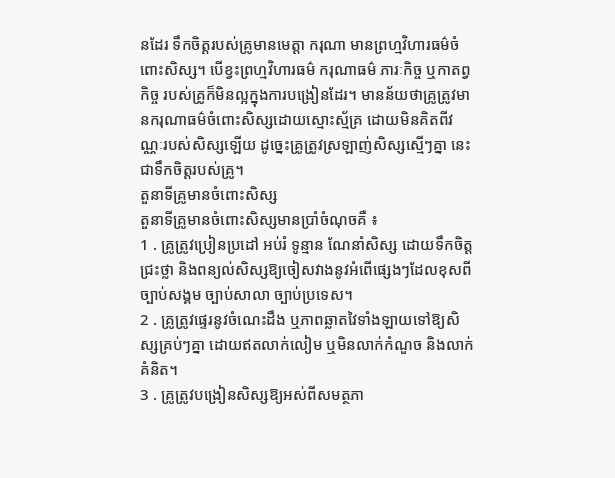នដែរ ទឹកចិត្ដរបស់គ្រូមានមេត្ដា ករុណា មានព្រហ្មវិហារធម៌ចំពោះសិស្ស។ បើខ្វះព្រហ្មវិហារធម៌ ករុណាធម៌ ភារៈកិច្ច ឬកាតព្វកិច្ច របស់គ្រូក៏មិនល្អក្នុងការបង្រៀនដែរ។ មានន័យថាគ្រូត្រូវមានករុណាធម៌ចំពោះសិស្សដោយស្មោះស្ម័គ្រ ដោយមិនគិតពីវណ្ណៈរបស់សិស្សឡើយ ដូច្នេះគ្រូត្រូវស្រឡាញ់សិស្សស្មើៗគ្នា នេះជាទឹកចិត្ដរបស់គ្រូ។
តួនាទីគ្រូមានចំពោះសិស្ស
តួនាទីគ្រូមានចំពោះសិស្សមានប្រាំចំណុចគឺ ៖
1 . គ្រូត្រូវប្រៀនប្រដៅ អប់រំ ទូន្មាន ណែនាំសិស្ស ដោយទឹកចិត្ដជ្រះថ្លា និងពន្យល់សិស្សឱ្យចៀសវាងនូវអំពើផ្សេងៗដែលខុសពីច្បាប់សង្គម ច្បាប់សាលា ច្បាប់ប្រទេស។
2 . គ្រូត្រូវផ្ទេរនូវចំណេះដឹង ឬភាពឆ្លាតវៃទាំងឡាយទៅឱ្យសិស្សគ្រប់ៗគ្នា ដោយឥតលាក់លៀម ឬមិនលាក់កំណួច និងលាក់គំនិត។
3 . គ្រូត្រូវបង្រៀនសិស្សឱ្យអស់ពីសមត្ថភា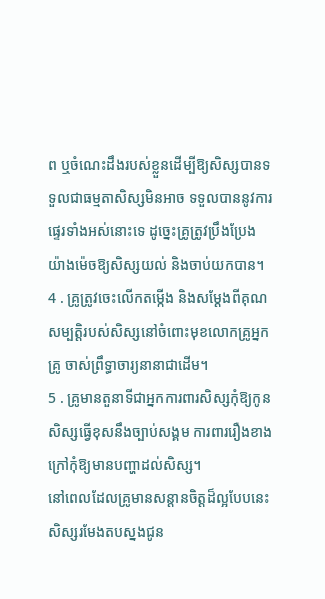ព ឬចំណេះដឹងរបស់ខ្លួនដើម្បីឱ្យសិស្សបានទទួលជាធម្មតាសិស្សមិនអាច ទទួលបាននូវការផ្ទេរទាំងអស់នោះទេ ដូច្នេះគ្រូត្រូវប្រឹងប្រែងយ៉ាងម៉េចឱ្យសិស្សយល់ និងចាប់យកបាន។
4 . គ្រូត្រូវចេះលើកតម្កើង និងសម្ដែងពីគុណសម្បត្ដិរបស់សិស្សនៅចំពោះមុខលោកគ្រូអ្នកគ្រូ ចាស់ព្រឹទ្ធាចារ្យនានាជាដើម។
5 . គ្រូមានតួនាទីជាអ្នកការពារសិស្សកុំឱ្យកូនសិស្សធ្វើខុសនឹងច្បាប់សង្គម ការពាររឿងខាងក្រៅកុំឱ្យមានបញ្ហាដល់សិស្ស។
នៅពេលដែលគ្រូមានសន្ដានចិត្ដដ៏ល្អបែបនេះ សិស្សរមែងតបស្នងជូន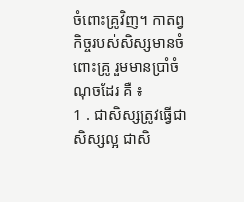ចំពោះគ្រូវិញ។ កាតព្វកិច្ចរបស់សិស្សមានចំពោះគ្រូ រួមមានប្រាំចំណុចដែរ គឺ ៖
1 . ជាសិស្សត្រូវធ្វើជាសិស្សល្អ ជាសិ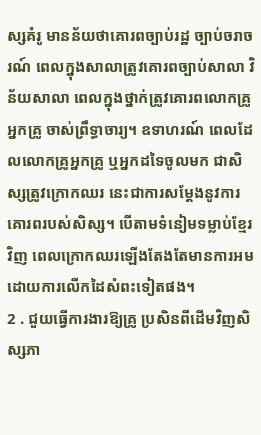ស្សគំរូ មានន័យថាគោរពច្បាប់រដ្ឋ ច្បាប់ចរាចរណ៍ ពេលក្នុងសាលាត្រូវគោរពច្បាប់សាលា វិន័យសាលា ពេលក្នុងថ្នាក់ត្រូវគោរពលោកគ្រូអ្នកគ្រូ ចាស់ព្រឹទ្ធាចារ្យ។ ឧទាហរណ៍ ពេលដែលលោកគ្រូអ្នកគ្រូ ឬអ្នកដទៃចូលមក ជាសិស្សត្រូវក្រោកឈរ នេះជាការសម្ដែងនូវការគោរពរបស់សិស្ស។ បើតាមទំនៀមទម្លាប់ខ្មែរវិញ ពេលក្រោកឈរឡើងតែងតែមានការអមដោយការលើកដៃសំពះទៀតផង។
2 . ជួយធ្វើការងារឱ្យគ្រូ ប្រសិនពីដើមវិញសិស្សភា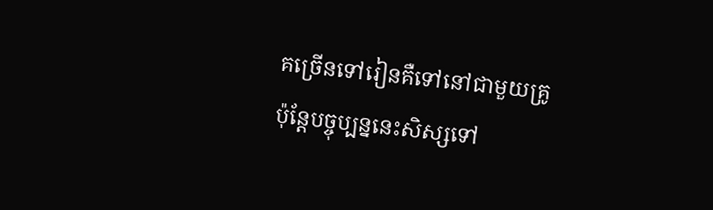គច្រើនទៅរៀនគឺទៅនៅជាមួយគ្រូ ប៉ុន្ដែបច្ចុប្បន្ននេះសិស្សទៅ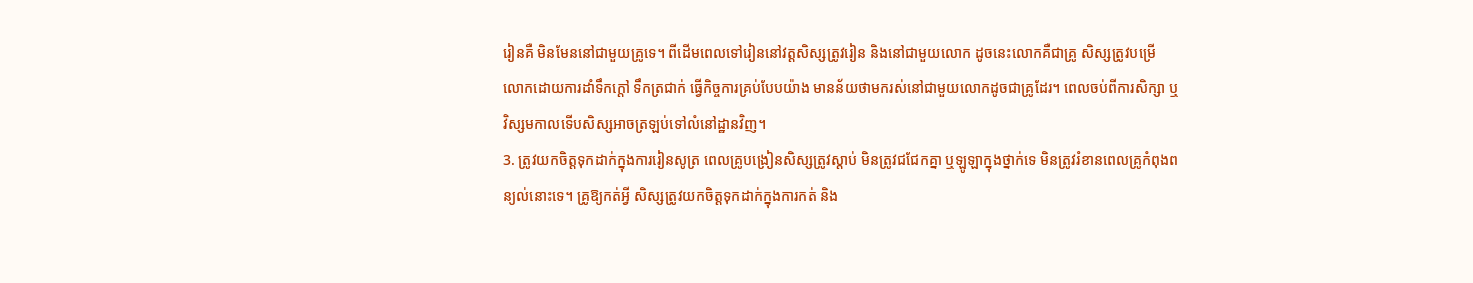រៀនគឺ មិនមែននៅជាមួយគ្រូទេ។ ពីដើមពេលទៅរៀននៅវត្ដសិស្សត្រូវរៀន និងនៅជាមួយលោក ដូចនេះលោកគឺជាគ្រូ សិស្សត្រូវបម្រើ លោកដោយការដាំទឹកក្ដៅ ទឹកត្រជាក់ ធ្វើកិច្ចការគ្រប់បែបយ៉ាង មានន័យថាមករស់នៅជាមួយលោកដូចជាគ្រូដែរ។ ពេលចប់ពីការសិក្សា ឬវិស្សមកាលទើបសិស្សអាចត្រឡប់ទៅលំនៅដ្ឋានវិញ។
3. ត្រូវយកចិត្ដទុកដាក់ក្នុងការរៀនសូត្រ ពេលគ្រូបង្រៀនសិស្សត្រូវស្ដាប់ មិនត្រូវជជែកគ្នា ឬឡូឡាក្នុងថ្នាក់ទេ មិនត្រូវរំខានពេលគ្រូកំពុងពន្យល់នោះទេ។ គ្រូឱ្យកត់អ្វី សិស្សត្រូវយកចិត្ដទុកដាក់ក្នុងការកត់ និង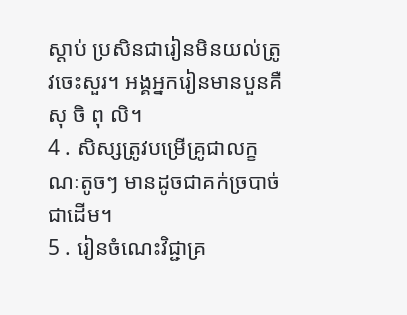ស្ដាប់ ប្រសិនជារៀនមិនយល់ត្រូវចេះសួរ។ អង្គអ្នករៀនមានបួនគឺ សុ ចិ ពុ លិ។
4 . សិស្សត្រូវបម្រើគ្រូជាលក្ខណៈតូចៗ មានដូចជាគក់ច្របាច់ជាដើម។
5 . រៀនចំណេះវិជ្ជាគ្រ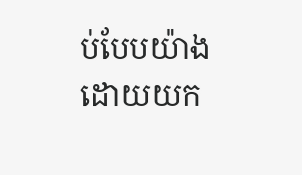ប់បែបយ៉ាងដោយយក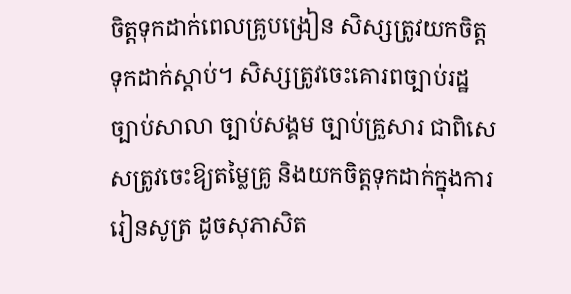ចិត្ដទុកដាក់ពេលគ្រូបង្រៀន សិស្សត្រូវយកចិត្ដទុកដាក់ស្ដាប់។ សិស្សត្រូវចេះគោរពច្បាប់រដ្ឋ ច្បាប់សាលា ច្បាប់សង្គម ច្បាប់គ្រួសារ ជាពិសេសត្រូវចេះឱ្យតម្លៃគ្រូ និងយកចិត្ដទុកដាក់ក្នុងការរៀនសូត្រ ដូចសុភាសិត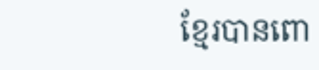ខ្មែរបានពោ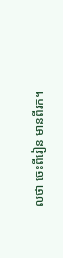លថា ចេះពីរៀន មានពីរក។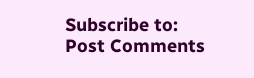Subscribe to:
Post Comments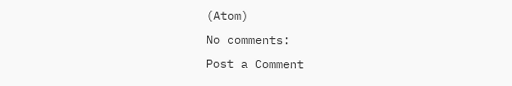(Atom)
No comments:
Post a Comment